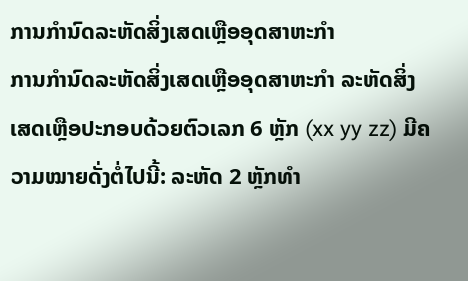ການກຳນົດລະຫັດສິ່ງເສດເຫຼືອອຸດສາຫະກຳ
ການກຳນົດລະຫັດສິ່ງເສດເຫຼືອອຸດສາຫະກຳ ລະຫັດສິ່ງເສດເຫຼືອປະກອບດ້ວຍຕົວເລກ 6 ຫຼັກ (xx yy zz) ມີຄວາມໝາຍດັ່ງຕໍ່ໄປນີ້: ລະຫັດ 2 ຫຼັກທຳ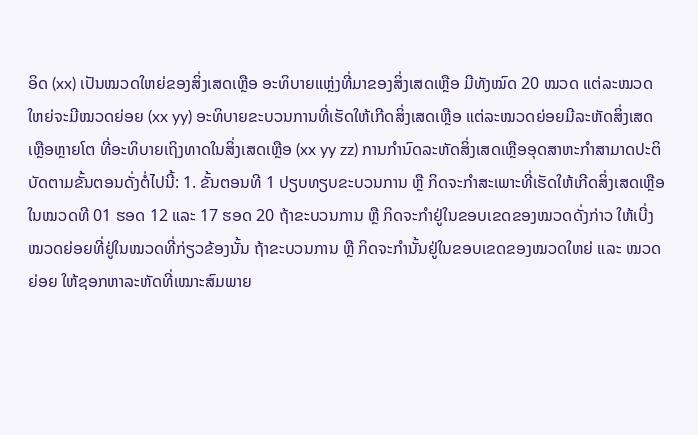ອິດ (xx) ເປັນໝວດໃຫຍ່ຂອງສິ່ງເສດເຫຼືອ ອະທິບາຍແຫຼ່ງທີ່ມາຂອງສິ່ງເສດເຫຼືອ ມີທັງໝົດ 20 ໝວດ ແຕ່ລະໝວດໃຫຍ່ຈະມີໝວດຍ່ອຍ (xx yy) ອະທິບາຍຂະບວນການທີ່ເຮັດໃຫ້ເກີດສິ່ງເສດເຫຼືອ ແຕ່ລະໝວດຍ່ອຍມີລະຫັດສິ່ງເສດເຫຼືອຫຼາຍໂຕ ທີ່ອະທິບາຍເຖິງທາດໃນສິ່ງເສດເຫຼືອ (xx yy zz) ການກຳນົດລະຫັດສິ່ງເສດເຫຼືອອຸດສາຫະກຳສາມາດປະຕິບັດຕາມຂັ້ນຕອນດັ່ງຕໍ່ໄປນີ້: 1. ຂັ້ນຕອນທີ 1 ປຽບທຽບຂະບວນການ ຫຼື ກິດຈະກຳສະເພາະທີ່ເຮັດໃຫ້ເກີດສິ່ງເສດເຫຼືອໃນໝວດທີ 01 ຮອດ 12 ແລະ 17 ຮອດ 20 ຖ້າຂະບວນການ ຫຼື ກິດຈະກຳຢູ່ໃນຂອບເຂດຂອງໝວດດັ່ງກ່າວ ໃຫ້ເບີ່ງໝວດຍ່ອຍທີ່ຢູ່ໃນໝວດທີ່ກ່ຽວຂ້ອງນັ້ນ ຖ້າຂະບວນການ ຫຼື ກິດຈະກຳນັ້ນຢູ່ໃນຂອບເຂດຂອງໝວດໃຫຍ່ ແລະ ໝວດຍ່ອຍ ໃຫ້ຊອກຫາລະຫັດທີ່ເໝາະສົມພາຍ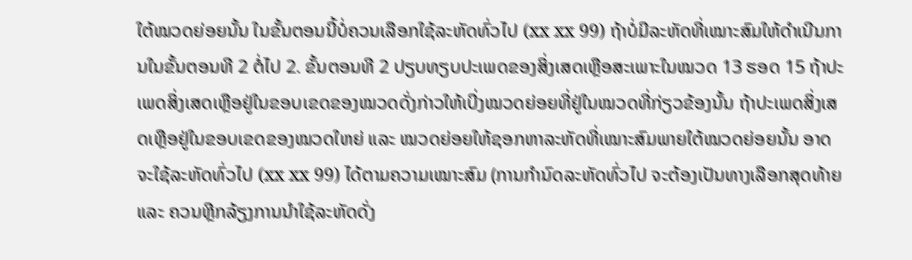ໃຕ້ໝວດຍ່ອຍນັ້ນ ໃນຂັ້ນຕອນນີ້ບໍ່ຄວນເລືອກໃຊ້ລະຫັດທົ່ວໄປ (xx xx 99) ຖ້າບໍ່ມີລະຫັດທີ່ເໝາະສົມໃຫ້ດຳເນີນການໃນຂັ້ນຕອນທີ 2 ຕໍ່ໄປ 2. ຂັ້ນຕອນທີ 2 ປຽບທຽບປະເພດຂອງສິ່ງເສດເຫຼືອສະເພາະໃນໝວດ 13 ຮອດ 15 ຖ້າປະເພດສິ່ງເສດເຫຼືອຢູ່ໃນຂອບເຂດຂອງໝວດດັ່ງກ່າວໃຫ້ເບີ່ງໝວດຍ່ອຍທີ່ຢູ່ໃນໝວດທີ່ກ່ຽວຂ້ອງນັ້ນ ຖ້າປະເພດສິ່ງເສດເຫຼືອຢູ່ໃນຂອບເຂດຂອງໝວດໃຫຍ່ ແລະ ໝວດຍ່ອຍໃຫ້ຊອກຫາລະຫັດທີ່ເໝາະສົມພາຍໃຕ້ໝວດຍ່ອຍນັ້ນ ອາດຈະໃຊ້ລະຫັດທົ່ວໄປ (xx xx 99) ໄດ້ຕາມຄວາມເໝາະສົມ (ການກຳນົດລະຫັດທົ່ວໄປ ຈະຕ້ອງເປັນທາງເລືອກສຸດທ້າຍ ແລະ ຄວນຫຼີກລ້ຽງການນຳໃຊ້ລະຫັດດັ່ງ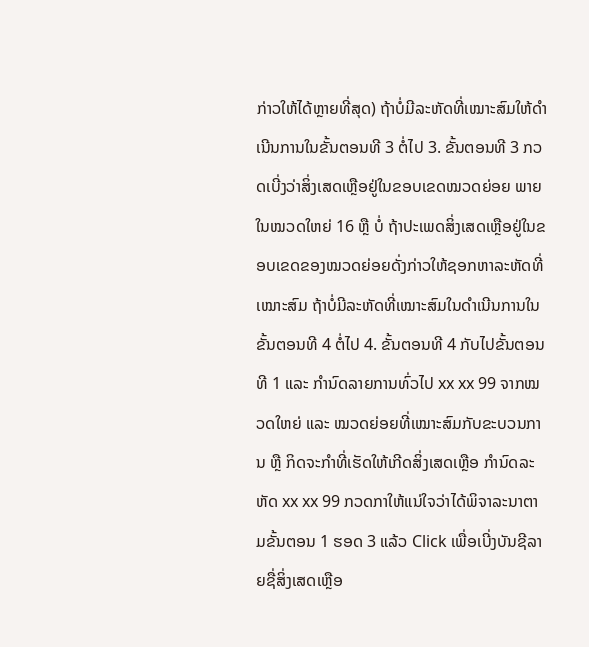ກ່າວໃຫ້ໄດ້ຫຼາຍທີ່ສຸດ) ຖ້າບໍ່ມີລະຫັດທີ່ເໝາະສົມໃຫ້ດຳເນີນການໃນຂັ້ນຕອນທີ 3 ຕໍ່ໄປ 3. ຂັ້ນຕອນທີ 3 ກວດເບີ່ງວ່າສິ່ງເສດເຫຼືອຢູ່ໃນຂອບເຂດໝວດຍ່ອຍ ພາຍໃນໝວດໃຫຍ່ 16 ຫຼື ບໍ່ ຖ້າປະເພດສິ່ງເສດເຫຼືອຢູ່ໃນຂອບເຂດຂອງໝວດຍ່ອຍດັ່ງກ່າວໃຫ້ຊອກຫາລະຫັດທີ່ເໝາະສົມ ຖ້າບໍ່ມີລະຫັດທີ່ເໝາະສົມໃນດຳເນີນການໃນຂັ້ນຕອນທີ 4 ຕໍ່ໄປ 4. ຂັ້ນຕອນທີ 4 ກັບໄປຂັ້ນຕອນທີ 1 ແລະ ກຳນົດລາຍການທົ່ວໄປ xx xx 99 ຈາກໝວດໃຫຍ່ ແລະ ໝວດຍ່ອຍທີ່ເໝາະສົມກັບຂະບວນການ ຫຼື ກິດຈະກຳທີ່ເຮັດໃຫ້ເກີດສິ່ງເສດເຫຼືອ ກຳນົດລະຫັດ xx xx 99 ກວດກາໃຫ້ແນ່ໃຈວ່າໄດ້ພິຈາລະນາຕາມຂັ້ນຕອນ 1 ຮອດ 3 ແລ້ວ Click ເພື່ອເບີ່ງບັນຊີລາຍຊື່ສິ່ງເສດເຫຼືອ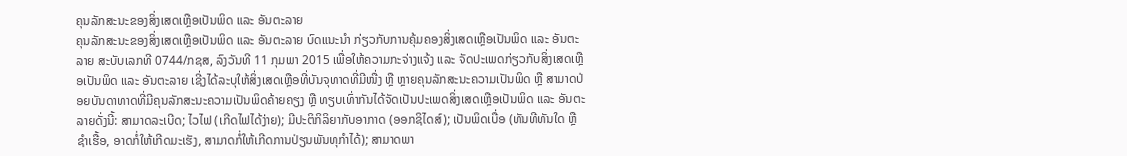ຄຸນລັກສະນະຂອງສິ່ງເສດເຫຼືອເປັນພິດ ແລະ ອັນຕະລາຍ
ຄຸນລັກສະນະຂອງສິ່ງເສດເຫຼືອເປັນພິດ ແລະ ອັນຕະລາຍ ບົດແນະນຳ ກ່ຽວກັບການຄຸ້ມຄອງສິ່ງເສດເຫຼືອເປັນພິດ ແລະ ອັນຕະລາຍ ສະບັບເລກທີ 0744/ກຊສ, ລົງວັນທີ 11 ກຸມພາ 2015 ເພື່ອໃຫ້ຄວາມກະຈ່າງແຈ້ງ ແລະ ຈັດປະເພດກ່ຽວກັບສິ່ງເສດເຫຼືອເປັນພິດ ແລະ ອັນຕະລາຍ ເຊີ່ງໄດ້ລະບຸໃຫ້ສິ່ງເສດເຫຼືອທີ່ບັນຈຸທາດທີ່ມີໜື່ງ ຫຼື ຫຼາຍຄຸນລັກສະນະຄວາມເປັນພິດ ຫຼື ສາມາດປ່ອຍບັນດາທາດທີ່ມີຄຸນລັກສະນະຄວາມເປັນພິດຄ້າຍຄຽງ ຫຼື ທຽບເທົ່າກັນໄດ້ຈັດເປັນປະເພດສິ່ງເສດເຫຼືອເປັນພິດ ແລະ ອັນຕະລາຍດັ່ງນີ້: ສາມາດລະເບີດ; ໄວໄຟ (ເກີດໄຟໄດ້ງ່າຍ); ມີປະຕິກິລິຍາກັບອາກາດ (ອອກຊິໄດສ໌); ເປັນພິດເບື່ອ (ທັນທີທັນໃດ ຫຼື ຊຳເຮື້ອ, ອາດກໍ່ໃຫ້ເກີດມະເຮັງ, ສາມາດກໍ່ໃຫ້ເກີດການປ່ຽນພັນທຸກຳໄດ້); ສາມາດພາ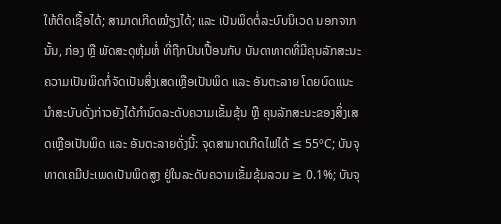ໃຫ້ຕິດເຊື້ອໄດ້; ສາມາດເກີດໝ້ຽງໄດ້; ແລະ ເປັນພິດຕໍ່ລະບົບນິເວດ ນອກຈາກນັ້ນ, ກ່ອງ ຫຼື ພັດສະດຸຫຸ້ມຫໍ່ ທີ່ຖືກປົນເປື້ອນກັບ ບັນດາທາດທີ່ມີຄຸນລັກສະນະຄວາມເປັນພິດກໍ່ຈັດເປັນສິ່ງເສດເຫຼືອເປັນພິດ ແລະ ອັນຕະລາຍ ໂດຍບົດແນະນຳສະບັບດັ່ງກ່າວຍັງໄດ້ກຳນົດລະດັບຄວາມເຂັ້ມຂຸ້ນ ຫຼື ຄຸນລັກສະນະຂອງສິ່ງເສດເຫຼືອເປັນພິດ ແລະ ອັນຕະລາຍດັ່ງນີ້: ຈຸດສາມາດເກີດໄຟໄດ້ ≤ 55ºC; ບັນຈຸທາດເຄມີປະເພດເປັນພິດສູງ ຢູ່ໃນລະດັບຄວາມເຂັ້ມຂຸ້ມລວມ ≥ 0.1%; ບັນຈຸ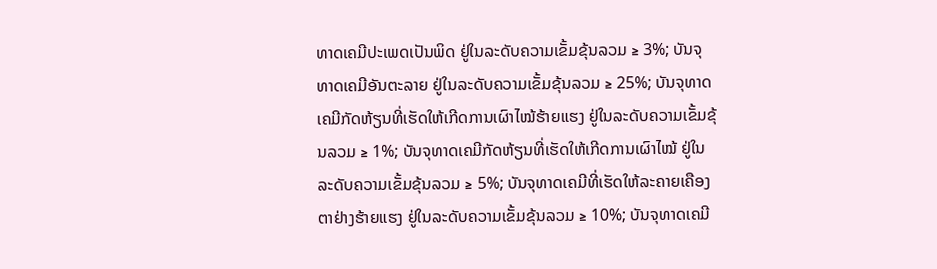ທາດເຄມີປະເພດເປັນພິດ ຢູ່ໃນລະດັບຄວາມເຂັ້ມຂຸ້ນລວມ ≥ 3%; ບັນຈຸທາດເຄມີອັນຕະລາຍ ຢູ່ໃນລະດັບຄວາມເຂັ້ມຂຸ້ນລວມ ≥ 25%; ບັນຈຸທາດເຄມີກັດຫ້ຽນທີ່ເຮັດໃຫ້ເກີດການເຜົາໄໝ້ຮ້າຍແຮງ ຢູ່ໃນລະດັບຄວາມເຂັ້ມຂຸ້ນລວມ ≥ 1%; ບັນຈຸທາດເຄມີກັດຫ້ຽນທີ່ເຮັດໃຫ້ເກີດການເຜົາໄໝ້ ຢູ່ໃນລະດັບຄວາມເຂັ້ມຂຸ້ນລວມ ≥ 5%; ບັນຈຸທາດເຄມີທີ່ເຮັດໃຫ້ລະຄາຍເຄືອງຕາຢ່າງຮ້າຍແຮງ ຢູ່ໃນລະດັບຄວາມເຂັ້ມຂຸ້ນລວມ ≥ 10%; ບັນຈຸທາດເຄມີ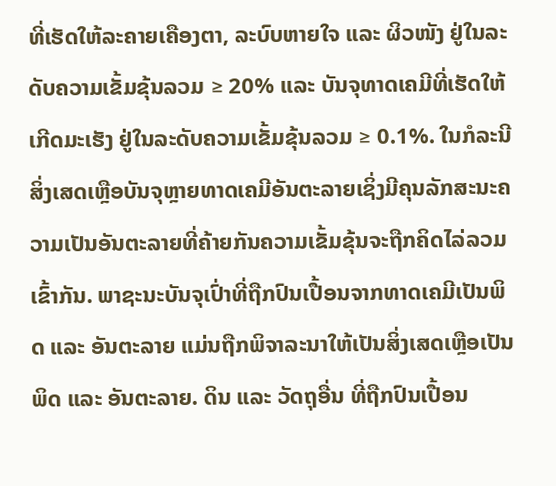ທີ່ເຮັດໃຫ້ລະຄາຍເຄືອງຕາ, ລະບົບຫາຍໃຈ ແລະ ຜິວໜັງ ຢູ່ໃນລະດັບຄວາມເຂັ້ມຂຸ້ນລວມ ≥ 20% ແລະ ບັນຈຸທາດເຄມີທີ່ເຮັດໃຫ້ເກີດມະເຮັງ ຢູ່ໃນລະດັບຄວາມເຂັ້ມຂຸ້ນລວມ ≥ 0.1%. ໃນກໍລະນີສິ່ງເສດເຫຼືອບັນຈຸຫຼາຍທາດເຄມີອັນຕະລາຍເຊິ່ງມີຄຸນລັກສະນະຄວາມເປັນອັນຕະລາຍທີ່ຄ້າຍກັນຄວາມເຂັ້ມຂຸ້ນຈະຖືກຄິດໄລ່ລວມເຂົ້າກັນ. ພາຊະນະບັນຈຸເປົ່າທີ່ຖືກປົນເປື້ອນຈາກທາດເຄມີເປັນພິດ ແລະ ອັນຕະລາຍ ແມ່ນຖືກພິຈາລະນາໃຫ້ເປັນສິ່ງເສດເຫຼືອເປັນພິດ ແລະ ອັນຕະລາຍ. ດິນ ແລະ ວັດຖຸອື່ນ ທີ່ຖືກປົນເປື້ອນ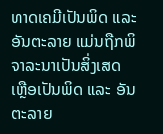ທາດເຄມີເປັນພິດ ແລະ ອັນຕະລາຍ ແມ່ນຖືກພິຈາລະນາເປັນສິ່ງເສດເຫຼືອເປັນພິດ ແລະ ອັນຕະລາຍ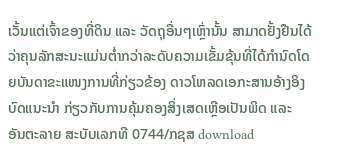ເວັ້ນແຕ່ເຈົ້າຂອງທີ່ດິນ ແລະ ວັດຖຸອື່ນໆເຫຼົ່ານັ້ນ ສາມາດຢັ້ງຢືນໄດ້ວ່າຄຸນລັກສະນະແມ່ນຕ່ຳກວ່າລະດັບຄວາມເຂັ້ມຂຸ້ນທີ່ໄດ້ກຳນົດໂດຍບັນດາຂະແໜງການທີ່ກ່ຽວຂ້ອງ ດາວໂຫລດເອກະສານອ້າງອິງ ບົດແນະນຳ ກ່ຽວກັບການຄຸ້ມຄອງສິ່ງເສດເຫຼືອເປັນພິດ ແລະ ອັນຕະລາຍ ສະບັບເລກທີ 0744/ກຊສ download